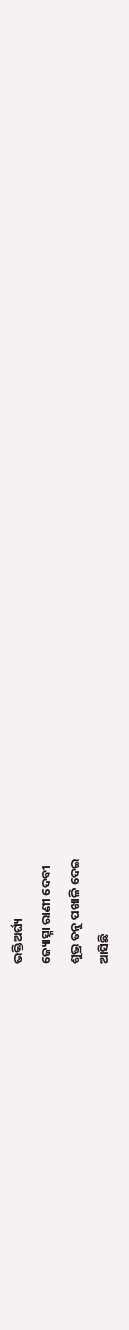ଭକ୍ତିଅର୍ଘ୍ୟ
ଜ୍ୟୋତ୍ସ୍ନା ରାଣୀ ଦେବୀ
ଶୁଭ୍ର ତନୁ ପଖାଳି ଦେଇ
ଆସିଛି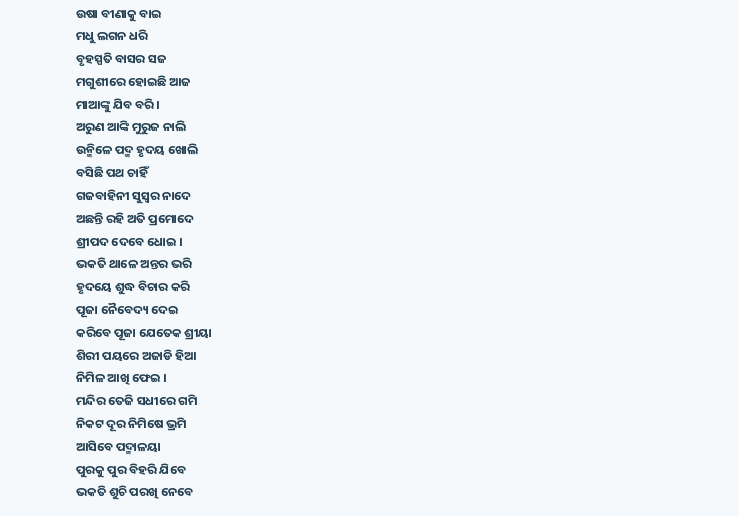ଉଷା ବୀଣାକୁ ବାଇ
ମଧୁ ଲଗନ ଧରି
ବୃହସ୍ପତି ବାସର ସଜ
ମଗୁଶୀରେ ହୋଇଛି ଆଜ
ମାଆଙ୍କୁ ଯିବ ବରି ।
ଅରୁଣ ଆଙ୍କି ମୁରୁଜ ନାଲି
ଉନ୍ମିଳେ ପଦ୍ମ ହୃଦୟ ଖୋଲି
ବସିଛି ପଥ ଚାହିଁ
ଗଜବାହିନୀ ସୁସ୍ଵର ନାଦେ
ଅଛନ୍ତି ରହି ଅତି ପ୍ରମୋଦେ
ଶ୍ରୀପଦ ଦେବେ ଧୋଇ ।
ଭକତି ଥାଳେ ଅନ୍ତର ଭରି
ହୃଦୟେ ଶୁଦ୍ଧ ବିଚାର କରି
ପୂଜା ନୈବେଦ୍ୟ ଦେଇ
କରିବେ ପୂଜା ଯେତେକ ଶ୍ରୀୟା
ଶିରୀ ପୟରେ ଅଜାଡି ହିଆ
ନିମିଳ ଆଖି ଫେଇ ।
ମନ୍ଦିର ତେଜି ସଧୀରେ ଗମି
ନିକଟ ଦୂର ନିମିଷେ ଭ୍ରମି
ଆସିବେ ପଦ୍ମାଳୟା
ପୁରକୁ ପୁର ବିହରି ଯିବେ
ଭକତି ଶୁଚି ପରଖି ନେବେ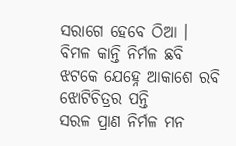ସରାଗେ ହେବେ ଠିଆ ।
ବିମଳ କାନ୍ତି ନିର୍ମଳ ଛବି
ଝଟକେ ଯେହ୍ନେ ଆକାଶେ ରବି
ଝୋଟିଚିତ୍ରର ପନ୍ତି
ସରଳ ପ୍ରାଣ ନିର୍ମଳ ମନ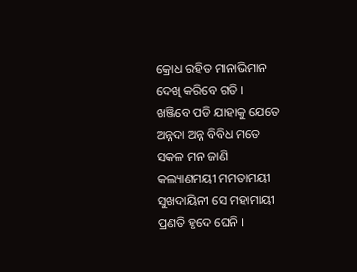କ୍ରୋଧ ରହିତ ମାନାଭିମାନ
ଦେଖି କରିବେ ଗତି ।
ଖଞ୍ଜିବେ ପଡି ଯାହାକୁ ଯେତେ
ଅନ୍ନଦା ଅନ୍ନ ବିବିଧ ମତେ
ସକଳ ମନ ଜାଣି
କଲ୍ୟାଣମୟୀ ମମତାମୟୀ
ସୁଖଦାୟିନୀ ସେ ମହାମାୟୀ
ପ୍ରଣତି ହୃଦେ ଘେନି ।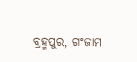ବ୍ରହ୍ମପୁର, ଗଂଜାମ